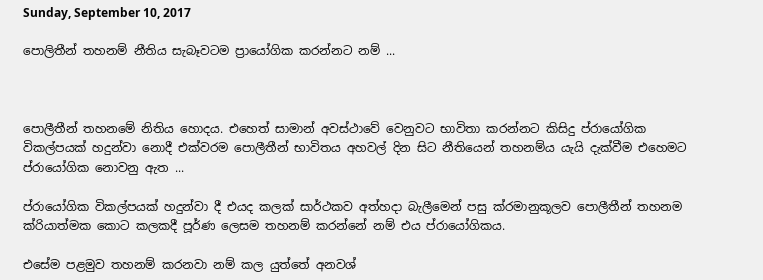Sunday, September 10, 2017

පොලිතීන් තහනම් නීතිය සැබෑවටම ප්‍රායෝගික කරන්නට නම් ...



පොලීතීන් තහනමේ නිතිය හොදය. එහෙත් සාමාන් අවස්ථාවේ වෙනුවට භාවිතා කරන්නට කිසිදු ප්රායෝගික විකල්පයක් හදුන්වා නොදී එක්වරම පොලීතීන් භාවිතය අහවල් දින සිට නීතියෙන් තහනම්ය යැයි දැක්වීම එහෙමට ප්රායෝගික නොවනු ඇත ...

ප්රායෝගික විකල්පයක් හදුන්වා දී එයද කලක් සාර්ථකව අත්හදා බැලීමෙන් පසු ක්රමානුකූලව පොලීතීන් තහනම ක්රියාත්මක කොට කලකදී පූර්ණ ලෙසම තහනම් කරන්නේ නම් එය ප්රායෝගිකය.

එසේම පළමුව තහනම් කරනවා නම් කල යුත්තේ අනවශ්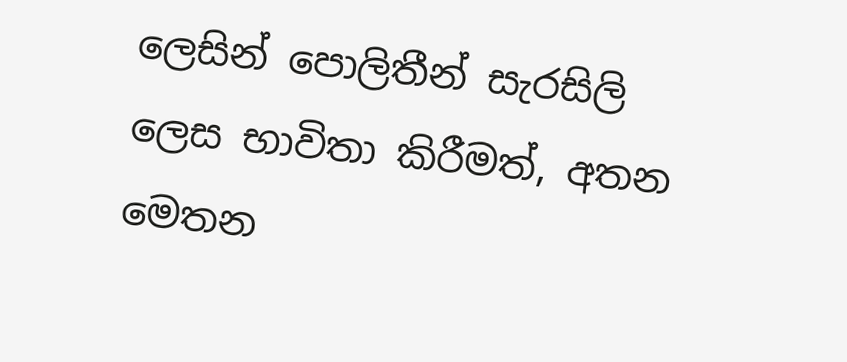ලෙසින් පොලිතීන් සැරසිලි ලෙස භාවිතා කිරීමත්, අතන මෙතන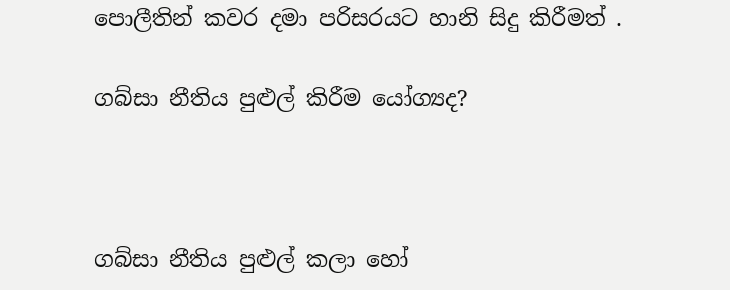පොලීතින් කවර දමා පරිසරයට හානි සිදු කිරීමත් .

ගබ්සා නීතිය පුළුල් කිරීම යෝග්‍යද?



ගබ්සා නීතිය පුළුල් කලා හෝ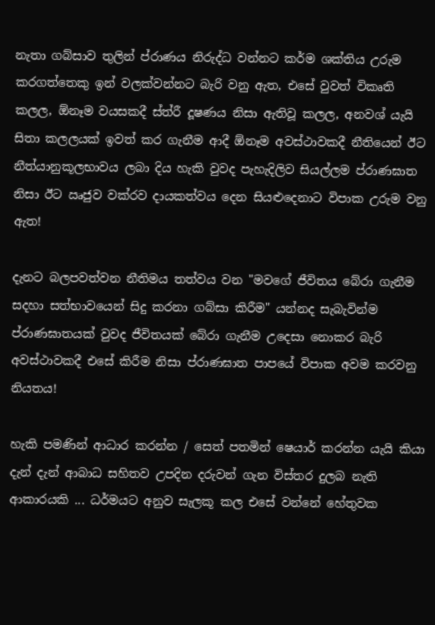නැතා ගබ්සාව තුලින් ප්රාණය නිරුද්ධ වන්නට කර්ම ශක්තිය උරුම කරගත්තෙකු ඉන් වලක්වන්නට බැරි වනු ඇත, එසේ වුවත් විකෘති කලල, ඕනෑම වයසකදී ස්ත්රී දූෂණය නිසා ඇතිවූ කලල, අනවශ් යැයි සිතා කලලයක් ඉවත් කර ගැනීම ආදී ඕනෑම අවස්ථාවකදී නීතියෙන් ඊට නීත්යානුකූලභාවය ලබා දිය හැකි වුවද පැහැදිලිව සියල්ලම ප්රාණඝාත නිසා ඊට ඍජුව වක්රව දායකත්වය දෙන සියළුදෙනාට විපාක උරුම වනු ඇත!

දැනට බලපවත්වන නීතිමය තත්වය වන "මවගේ ජීවිතය බේරා ගැනීම සදහා සත්භාවයෙන් සිදු කරනා ගබ්සා කිරීම" යන්නද සැබැවින්ම ප්රාණඝාතයක් වුවද ජීවිතයක් බේරා ගැනීම උදෙසා නොකර බැරි අවස්ථාවකදී එසේ කිරීම නිසා ප්රාණඝාත පාපයේ විපාක අවම කරවනු නියතය!

හැකි පමණින් ආධාර කරන්න / සෙත් පතමින් ෂෙයාර් කරන්න යැයි කියා දැන් දැන් ආබාධ සහිතව උපදින දරුවන් ගැන විස්තර දුලබ නැති ආකාරයකි ... ධර්මයට අනුව සැලකූ කල එසේ වන්නේ හේතුවක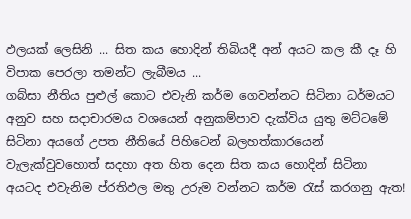ඵලයක් ලෙසිනි ... සිත කය හොදින් තිබියදී අන් අයට කල කී දෑ හි විපාක පෙරලා තමන්ට ලැබීමය ...
ගබ්සා නීතිය පුළුල් කොට එවැනි කර්ම ගෙවන්නට සිටිනා ධර්මයට අනුව සහ සදාචාරමය වශයෙන් අනුකම්පාව දැක්විය යුතු මට්ටමේ සිටිනා අයගේ උපත නීතියේ පිහිටෙන් බලහත්කාරයෙන් වැලැක්වුවහොත් සදහා අත හිත දෙන සිත කය හොදින් සිටිනා අයටද එවැනිම ප්රතිඵල මතු උරුම වන්නට කර්ම රැස් කරගනු ඇත!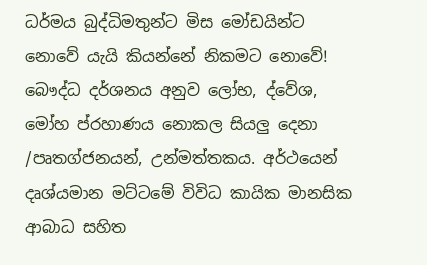ධර්මය බුද්ධිමතුන්ට මිස මෝඩයින්ට නොවේ යැයි කියන්නේ නිකමට නොවේ!
බෞද්ධ දර්ශනය අනුව ලෝභ, ද්වේශ, මෝහ ප්රහාණය නොකල සියලු දෙනා /පෘතග්ජනයන්, උන්මත්තකය. අර්ථයෙන් දෘශ්යමාන මට්ටමේ විවිධ කායික මානසික ආබාධ සහිත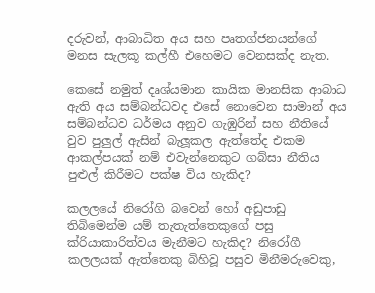දරුවන්, ආබාධිත අය සහ පෘතග්ජනයන්ගේ මනස සැලකූ කල්හී එහෙමට වෙනසක්ද නැත.

කෙසේ නමුත් දෘශ්යමාන කායික මානසික ආබාධ ඇති අය සම්බන්ධවද එසේ නොවෙන සාමාන් අය සම්බන්ධව ධර්මය අනුව ගැඹුරින් සහ නීතියේ වුව පුලුල් ඇසින් බැලූකල ඇත්තේද එකම ආකල්පයක් නම් එවැන්නෙකුට ගබ්සා නීතිය පුළුල් කිරීමට පක්ෂ විය හැකිද?

කලලයේ නිරෝගි බවෙන් හෝ අඩුපාඩු තිබිමෙන්ම යම් තැතැත්තෙකුගේ පසු ක්රියාකාරිත්වය මැනීමට හැකිද? නිරෝගී කලලයක් ඇත්තෙකු බිහිවූ පසුව මිනීමරුවෙකු,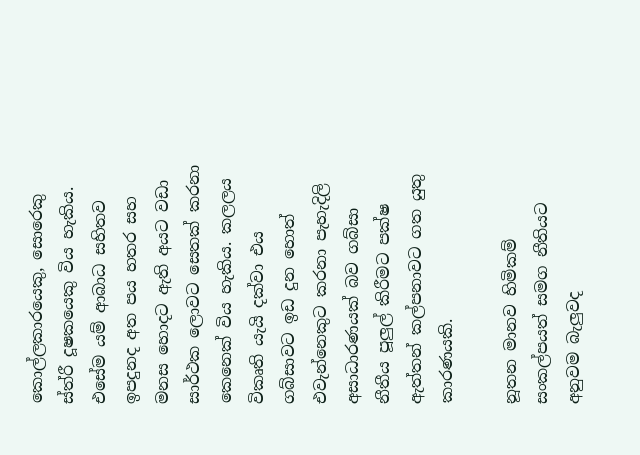කොල්ලකාරයෙකු, සොරෙකු ස්ත්රී දූෂකයෙකු විය හැකිය. එසේම යම් ආබාධ සහිතව ඉපදුනද අත පය හතර සහ මනස හොදට ඇති අයට වඩා සාර්ථක ලොවට සෙතක් කරනා කෙනෙක් විය හැකිය. කලලය විකෘති යැයි දක්වා එය ගබ්සාවට ඉඩ දුන හොත් එවැන්නෙකුට කරනා පැහැදිලි අසාධාරණයක් බව ගබ්සා නීතීය පූලුල් කිරීමට පක්ෂ ඇත්තන් කල්පනාවට ගත යුතු කාරණයකි.

නූතන මානව හිමිකම් සංකල්පයත් සමග නීතියට අනුවම බැලුවද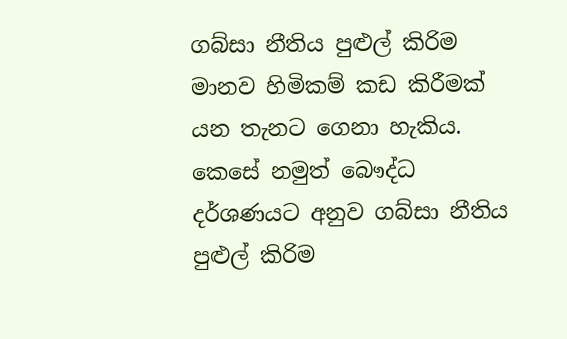ගබ්සා නීතිය පුළුල් කිරිම මානව හිමිකම් කඩ කිරීමක් යන තැනට ගෙනා හැකිය. කෙසේ නමුත් බෞද්ධ දර්ශණයට අනුව ගබ්සා නීතිය පුළුල් කිරිම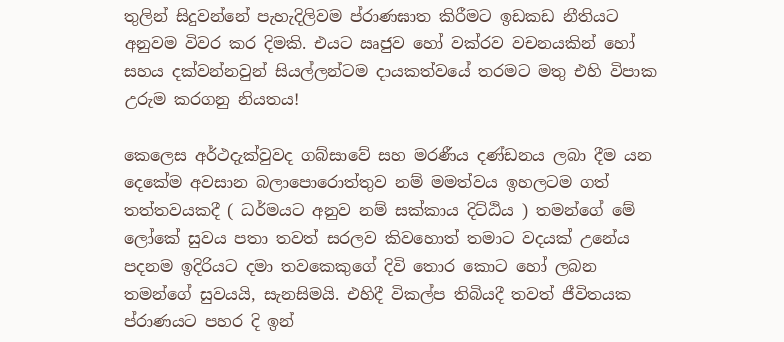තුලින් සිදුවන්නේ පැහැදිලිවම ප්රාණඝාත කිරීමට ඉඩකඩ නීතියට අනුවම විවර කර දිමකි. එයට ඍජුව හෝ වක්රව වචනයකින් හෝ සහය දක්වන්නවුන් සියල්ලන්ටම දායකත්වයේ තරමට මතු එහි විපාක උරුම කරගනු නියතය!

කෙලෙස අර්ථදැක්වුවද ගබ්සාවේ සහ මරණීය දණ්ඩනය ලබා දීම යන දෙකේම අවසාන බලාපොරොත්තුව නම් මමත්වය ඉහලටම ගත් තත්තවයකදී ( ධර්මයට අනුව නම් සක්කාය දිට්ඨිය ) තමන්ගේ මේ ලෝකේ සුවය පතා තවත් සරලව කිවහොත් තමාට වදයක් උනේය පදනම ඉදිරියට දමා තවකෙකුගේ දිවි තොර කොට හෝ ලබන තමන්ගේ සුවයයි, සැනසිමයි. එහිදී විකල්ප තිබියදී තවත් ජීවිතයක ප්රාණයට පහර දි ඉන්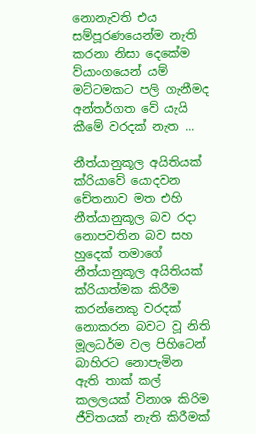නොනැවති එය සම්පූරණයෙන්ම නැති කරනා නිසා දෙකේම ව්යාංගයෙන් යම් මට්ටමකට පලි ගැනීමද අන්තර්ගත වේ යැයි කීමේ වරදක් නැත ...

නීත්යානුකූල අයිතියක් ක්රියාවේ යොදවන චේතනාව මත එහි නීත්යානුකූල බව රදා නොපවතින බව සහ හුදෙක් තමාගේ නීත්යානුකූල අයිතියක් ක්රියාත්මක කිරීම කරන්නෙකු වරදක් නොකරන බවට වූ නිති මූලධර්ම වල පිහිටෙන් බාහිරට නොපැමින ඇති තාක් කල් කලලයක් විනාශ කිරිම ජීවිතයක් නැති කිරීමක්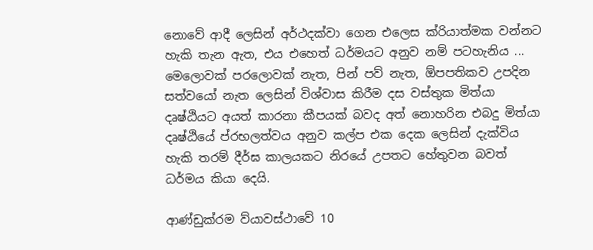නොවේ ආදී ලෙසින් අර්ථදක්වා ගෙන එලෙස ක්රියාත්මක වන්නට හැකි තැන ඇත, එය එහෙත් ධර්මයට අනුව නම් පටහැනිය ... මෙලොවක් පරලොවක් නැත, පින් පව් නැත, ඕපපතිකව උපදින සත්වයෝ නැත ලෙසින් විශ්වාස කිරීම දස වස්තුක මිත්යා දෘෂ්ඨියට අයත් කාරනා කීපයක් බවද අත් නොහරින එබදු මිත්යා දෘෂ්ඨියේ ප්රභලත්වය අනුව කල්ප එක දෙක ලෙසින් දැක්විය හැකි තරම් දීර්ඝ කාලයකට නිරයේ උපතට හේතුවන බවත් ධර්මය කියා දෙයි.

ආණ්ඩුක්රම ව්යාවස්ථාවේ 10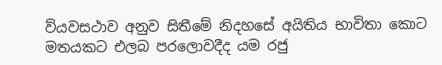ව්යවසථාව අනුව සිතීමේ නිදහසේ අයිතිය භාවිතා කොට මතයකට එලබ පරලොවදීද යම රජු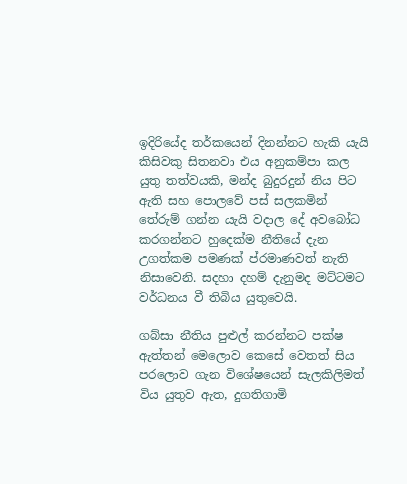ඉදිරියේද තර්කයෙන් දිනන්නට හැකි යැයි කිසිවකු සිතනවා එය අනුකම්පා කල යුතු තත්වයකි, මන්ද බුදුරදුන් නිය පිට ඇති සහ පොලවේ පස් සලකමින් තේරුම් ගන්න යැයි වදාල දේ අවබෝධ කරගන්නට හුදෙක්ම නීතියේ දැන උගත්කම පමණක් ප්රමාණවත් නැති නිසාවෙනි. සදහා දහම් දැනුමද මට්ටමට වර්ධනය වී තිබිය යුතුවෙයි.

ගබ්සා නීතිය පුළුල් කරන්නට පක්ෂ ඇත්තන් මෙලොව කෙසේ වෙතත් සිය පරලොව ගැන විශේෂයෙන් සැලකිලිමත් විය යුතුව ඇත, දුගතිගාමි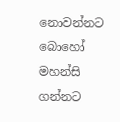නොවන්නට බොහෝ මහන්සි ගන්නට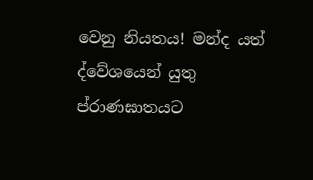වෙනු නියතය! මන්ද යත් ද්වේශයෙන් යුතු ප්රාණඝාතයට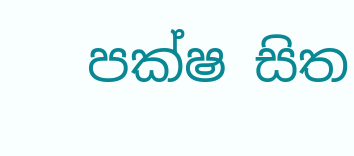පක්ෂ සිත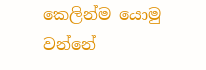කෙලින්ම යොමු වන්නේ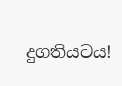දුගතියටය!